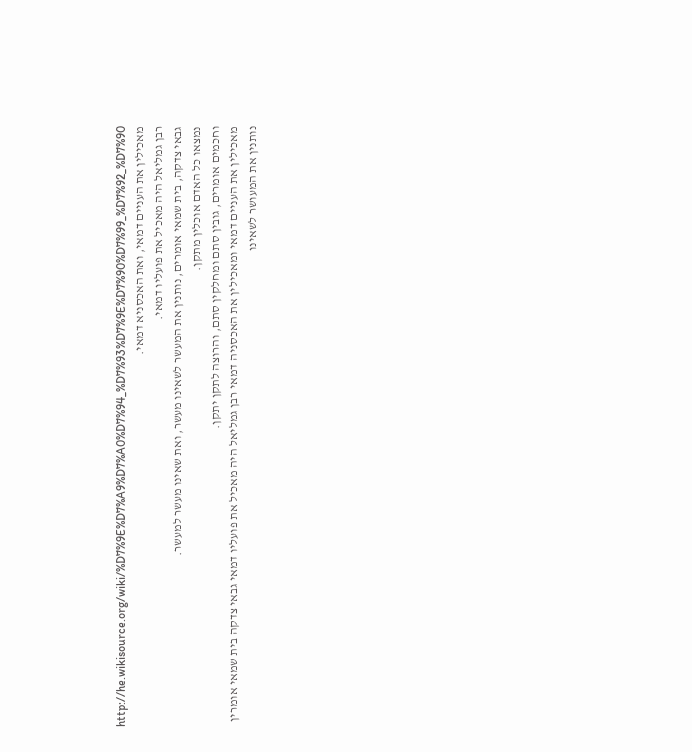http://he.wikisource.org/wiki/%D7%9E%D7%A9%D7%A0%D7%94_%D7%93%D7%9E%D7%90%D7%99_%D7%92_%D7%90
מאכילין את העניים דמאי, ואת האכסניא דמאי.
רבן גמליאל היה מאכיל את פועליו דמאי.
גבאי צדקה, בית שמאי אומרים, נותנין את המעשר לשאינו מעשר, ואת שאינו מעשר למעשר.
נמצאו כל האדם אוכלין מתקן.
וחכמים אומרים, גובין סתם ומחלקין סתם, והרוצה לתקן יתקן.
מאכילין את העניים דמאי ומאכילין את האכסניה דמאי רבן גמליאל היה מאכיל את פועליו דמאי גבאי צדקה בית שמאי אומרין נותנין את המעושר לשאינו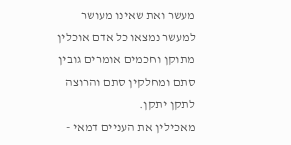מעשר ואת שאינו מעושר למעשר נמצאו כל אדם אוכלין מתוקן וחכמים אומרים גובין סתם ומחלקין סתם והרוצה לתקן יתקן.
מאכילין את העניים דמאי -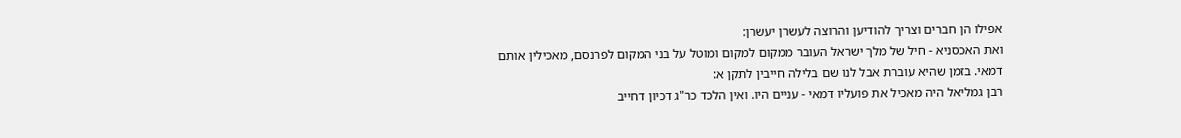אפילו הן חברים וצריך להודיען והרוצה לעשרן יעשרן:
ואת האכסניא - חיל של מלך ישראל העובר ממקום למקום ומוטל על בני המקום לפרנסם, מאכילין אותם דמאי. בזמן שהיא עוברת אבל לנו שם בלילה חייבין לתקן א:
רבן גמליאל היה מאכיל את פועליו דמאי - עניים היו. ואין הלכד כר"ג דכיון דחייב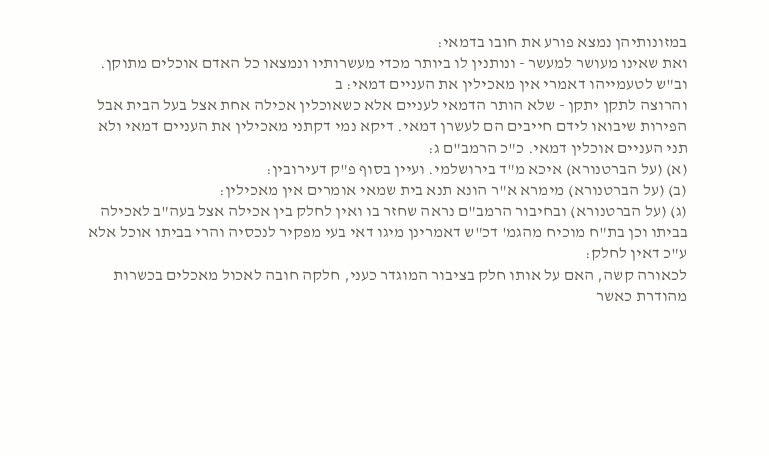במזונותיהן נמצא פורע את חובו בדמאי:
ואת שאינו מעושר למעשר - ונותנין לו ביותר מכדי מעשרותיו ונמצאו כל האדם אוכלים מתוקן. וב"ש לטעמייהו דאמרי אין מאכילין את העניים דמאי: ב
והרוצה לתקן יתקן - שלא הותר הדמאי לעניים אלא כשאוכלין אכילה אחת אצל בעל הבית אבל הפירות שיבואו לידם חייבים הם לעשרן דמאי. דיקא נמי דקתני מאכילין את העניים דמאי ולא תני העניים אוכלין דמאי. כ"כ הרמב"ם ג:
(א) (על הברטנורא) איכא מ"ד בירושלמי. ועיין בסוף פ"ק דעירובין:
(ב) (על הברטנורא) מימרא א"ר הונא תנא בית שמאי אומרים אין מאכילין:
(ג) (על הברטנורא) ובחיבור הרמב"ם נראה שחזר בו ואין לחלק בין אכילה אצל בעה"ב לאכילה בביתו וכן בת"ח מוכיח מהגמ' דכ"ש דאמרינן מיגו דאי בעי מפקיר לנכסיה והרי בביתו אוכל אלא ע"כ דאין לחלק:
לכאורה קשה, האם על אותו חלק בציבור המוגדר כעני, חלקה חובה לאכול מאכלים בכשרות מהודרת כאשר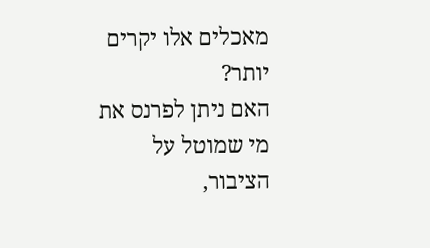מאכלים אלו יקרים יותר?
האם ניתן לפרנס את מי שמוטל על הציבור,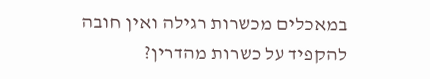במאכלים מכשרות רגילה ואין חובה להקפיד על כשרות מהדרין?